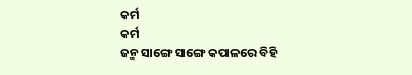କର୍ମ
କର୍ମ
ଜନ୍ମ ସାଙ୍ଗେ ସାଙ୍ଗେ କପାଳରେ ବିହି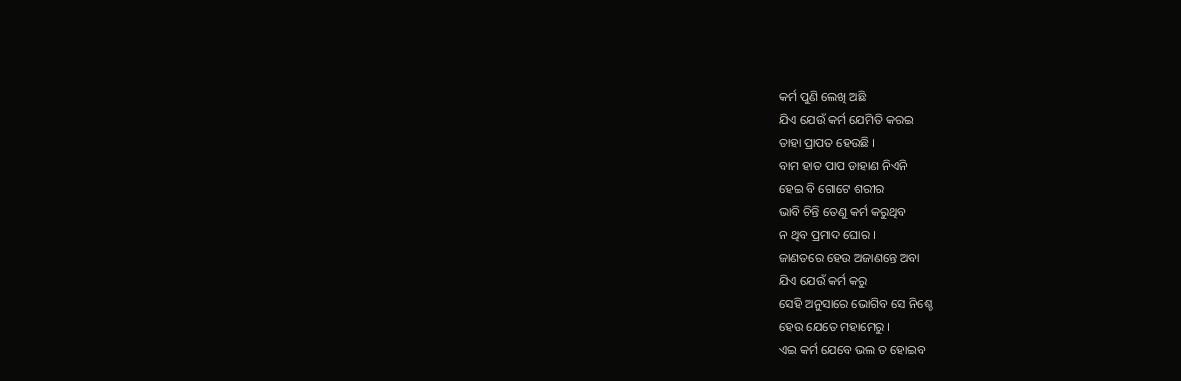କର୍ମ ପୁଣି ଲେଖି ଅଛି
ଯିଏ ଯେଉଁ କର୍ମ ଯେମିତି କରଇ
ତାହା ପ୍ରାପତ ହେଉଛି ।
ବାମ ହାତ ପାପ ଡାହାଣ ନିଏନି
ହେଇ ବି ଗୋଟେ ଶରୀର
ଭାବି ଚିନ୍ତି ତେଣୁ କର୍ମ କରୁଥିବ
ନ ଥିବ ପ୍ରମାଦ ଘୋର ।
ଜାଣତରେ ହେଉ ଅଜାଣନ୍ତେ ଅବା
ଯିଏ ଯେଉଁ କର୍ମ କରୁ
ସେହି ଅନୁସାରେ ଭୋଗିବ ସେ ନିଶ୍ଚେ
ହେଉ ଯେତେ ମହାମେରୁ ।
ଏଇ କର୍ମ ଯେବେ ଭଲ ତ ହୋଇବ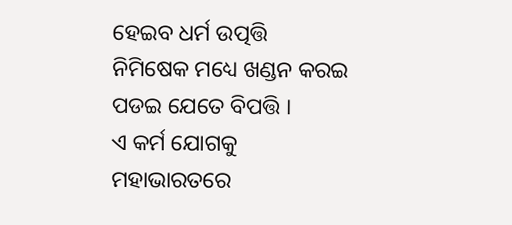ହେଇବ ଧର୍ମ ଉତ୍ପତ୍ତି
ନିମିଷେକ ମଧ୍ୟେ ଖଣ୍ଡନ କରଇ
ପଡଇ ଯେତେ ବିପତ୍ତି ।
ଏ କର୍ମ ଯୋଗକୁ ମହାଭାରତରେ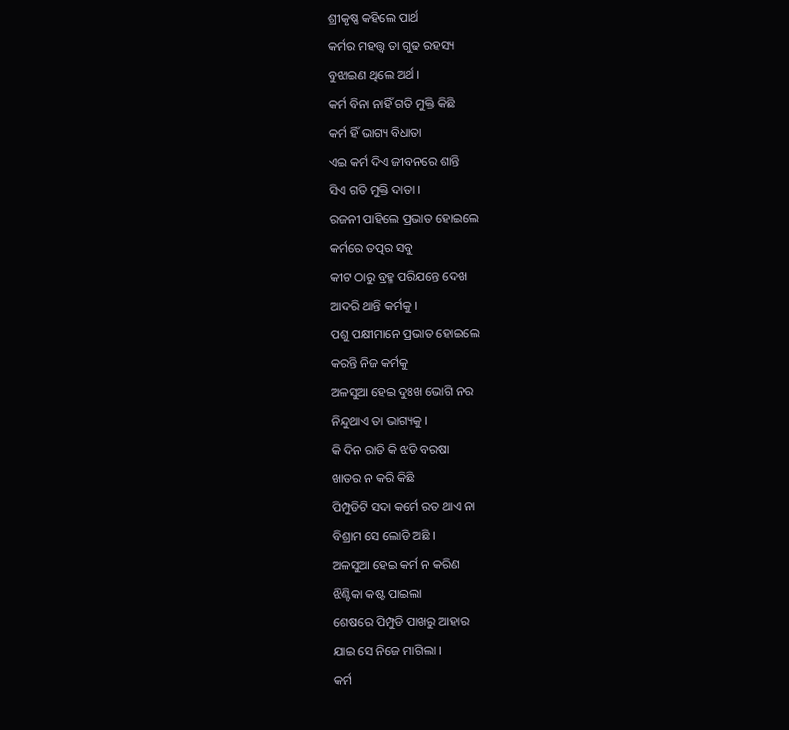ଶ୍ରୀକୃଷ୍ଣ କହିଲେ ପାର୍ଥ
କର୍ମର ମହତ୍ତ୍ଵ ତା ଗୁଢ ରହସ୍ୟ
ବୁଝାଇଣ ଥିଲେ ଅର୍ଥ ।
କର୍ମ ବିନା ନାହିଁ ଗତି ମୁକ୍ତି କିଛି
କର୍ମ ହିଁ ଭାଗ୍ୟ ବିଧାତା
ଏଇ କର୍ମ ଦିଏ ଜୀବନରେ ଶାନ୍ତି
ସିଏ ଗତି ମୁକ୍ତି ଦାତା ।
ରଜନୀ ପାହିଲେ ପ୍ରଭାତ ହୋଇଲେ
କର୍ମରେ ତତ୍ପର ସବୁ
କୀଟ ଠାରୁ ବ୍ରହ୍ମ ପରିଯନ୍ତେ ଦେଖ
ଆଦରି ଥାନ୍ତି କର୍ମକୁ ।
ପଶୁ ପକ୍ଷୀମାନେ ପ୍ରଭାତ ହୋଇଲେ
କରନ୍ତି ନିଜ କର୍ମକୁ
ଅଳସୁଆ ହେଇ ଦୁଃଖ ଭୋଗି ନର
ନିନ୍ଦୁଥାଏ ତା ଭାଗ୍ୟକୁ ।
କି ଦିନ ରାତି କି ଝଡି ବରଷା
ଖାତର ନ କରି କିଛି
ପିମ୍ପୁଡିଟି ସଦା କର୍ମେ ରତ ଥାଏ ନା
ବିଶ୍ରାମ ସେ ଲୋଡି ଅଛି ।
ଅଳସୁଆ ହେଇ କର୍ମ ନ କରିଣ
ଝିଣ୍ଟିକା କଷ୍ଟ ପାଇଲା
ଶେଷରେ ପିମ୍ପୁଡି ପାଖରୁ ଆହାର
ଯାଇ ସେ ନିଜେ ମାଗିଲା ।
କର୍ମ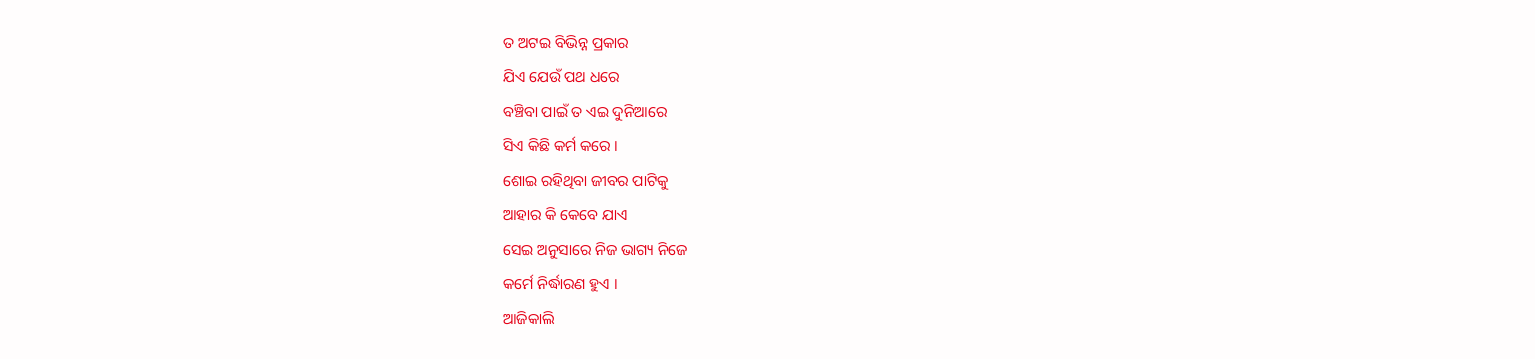ତ ଅଟଇ ବିଭିନ୍ନ ପ୍ରକାର
ଯିଏ ଯେଉଁ ପଥ ଧରେ
ବଞ୍ଚିବା ପାଇଁ ତ ଏଇ ଦୁନିଆରେ
ସିଏ କିଛି କର୍ମ କରେ ।
ଶୋଇ ରହିଥିବା ଜୀବର ପାଟିକୁ
ଆହାର କି କେବେ ଯାଏ
ସେଇ ଅନୁସାରେ ନିଜ ଭାଗ୍ୟ ନିଜେ
କର୍ମେ ନିର୍ଦ୍ଧାରଣ ହୁଏ ।
ଆଜିକାଲି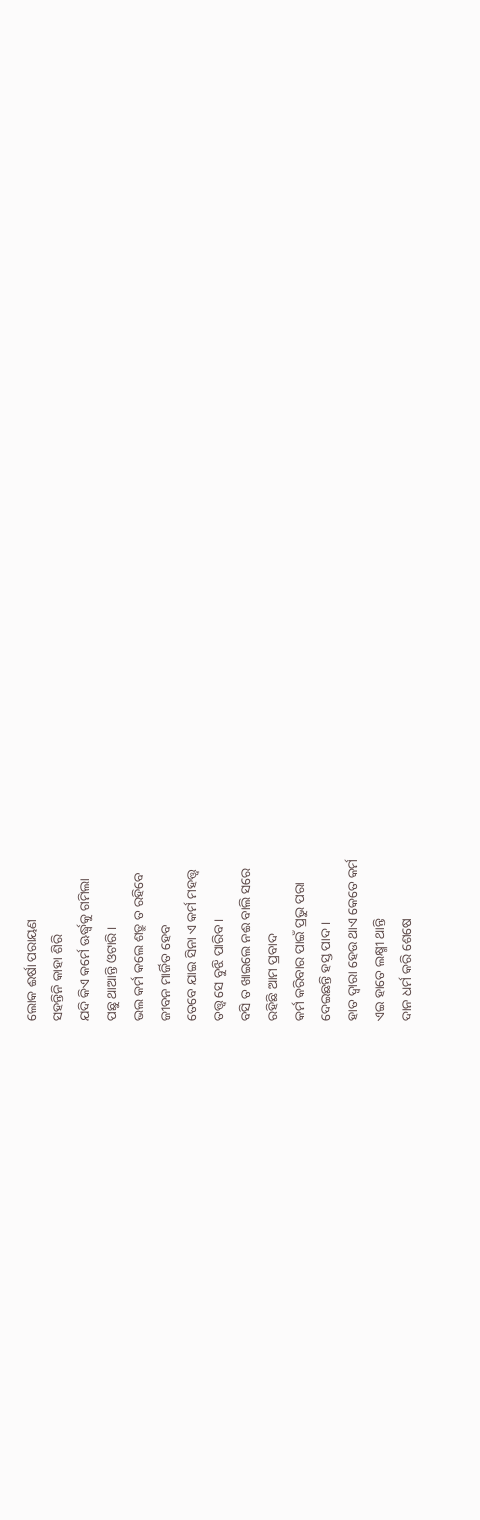ଲୋକ ଈର୍ଷା ପରାୟଣ
ସହନ୍ତିନି କାହା ଶିରି
ଯଦି କିଏ କର୍ମେ ଊର୍ଦ୍ଧ୍ବକୁ ଗମିଲା
ପଛୁ ଥାଆନ୍ତି ଓଟାରି ।
ଭଲ କର୍ମ କଲେ ଶତ୍ରୁ ତ ରହିବେ
ଜୀବନ ମାର୍ଜିତ ହେବ
ତେବେ ଯାଇ ସିନା ଏ କର୍ମ ମହତ୍ତ୍ୱ
ତତ୍ତ୍ୱ ସେ ବୁଝି ପାରିବ ।
ବସି ତ ଖାଇଲେ ନଈ ବାଲି ସରେ
ରହିଛି ଆମ ପ୍ରବାଦ
କର୍ମ କରିବାର ପାଇଁ ପ୍ରଭୁ ପରା
ଦେଇଛନ୍ତି ହସ୍ତ ପାଦ ।
ହାତ ଦ୍ୱାରା ହେଉ ଥାଏ କେତେ କର୍ମ
ଏଇ ହାତେ ଲକ୍ଷ୍ମୀ ଥାନ୍ତି
ଦାନ ଧର୍ମ କରି ଶେଷେ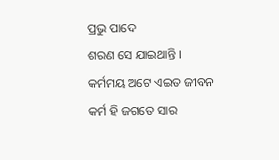ପ୍ରଭୁ ପାଦେ
ଶରଣ ସେ ଯାଇଥାନ୍ତି ।
କର୍ମମୟ ଅଟେ ଏଇତ ଜୀବନ
କର୍ମ ହି ଜଗତେ ସାର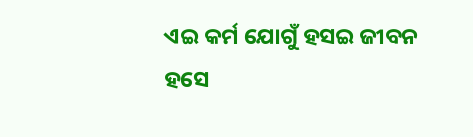ଏଇ କର୍ମ ଯୋଗୁଁ ହସଇ ଜୀବନ
ହସେ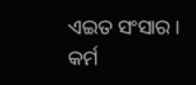ଏଇତ ସଂସାର ।
କର୍ମ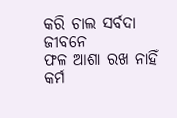କରି ଚାଲ ସର୍ବଦା ଜୀବନେ
ଫଳ ଆଶା ରଖ ନାହିଁ
କର୍ମ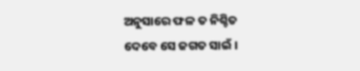ଅନୁସାରେ ଫଳ ତ ନିଶ୍ଚିତ
ଦେବେ ସେ ଜଗତ ସାଇଁ ।